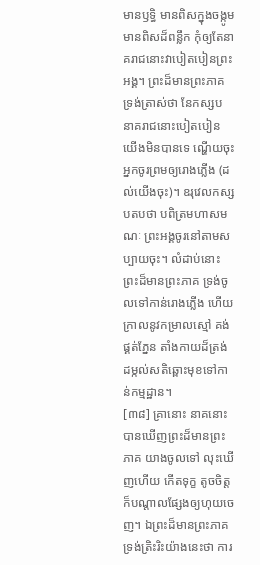មានឫទ្ធិ មានពិសក្នុងចង្កូម មានពិសដ៏ពន្លឹក កុំឲ្យតែនាគរាជនោះវាបៀតបៀនព្រះអង្គ។ ព្រះដ៏មានព្រះភាគទ្រង់ត្រាស់ថា នែកស្សប នាគរាជនោះបៀតបៀនយើងមិនបានទេ ណ្ហើយចុះ អ្នកចូរព្រមឲ្យរោងភ្លើង (ដល់យើងចុះ)។ ឧរុវេលកស្សបតបថា បពិត្រមហាសមណៈ ព្រះអង្គចូរនៅតាមសប្បាយចុះ។ លំដាប់នោះ ព្រះដ៏មានព្រះភាគ ទ្រង់ចូលទៅកាន់រោងភ្លើង ហើយក្រាលនូវកម្រាលស្មៅ គង់ផ្គត់ភ្នែន តាំងកាយដ៏ត្រង់ដម្កល់សតិឆ្ពោះមុខទៅកាន់កម្មដ្ឋាន។
[៣៨] គ្រានោះ នាគនោះបានឃើញព្រះដ៏មានព្រះភាគ យាងចូលទៅ លុះឃើញហើយ កើតទុក្ខ តូចចិត្ត ក៏បណ្តាលផ្សែងឲ្យហុយចេញ។ ឯព្រះដ៏មានព្រះភាគ ទ្រង់ត្រិះរិះយ៉ាងនេះថា ការ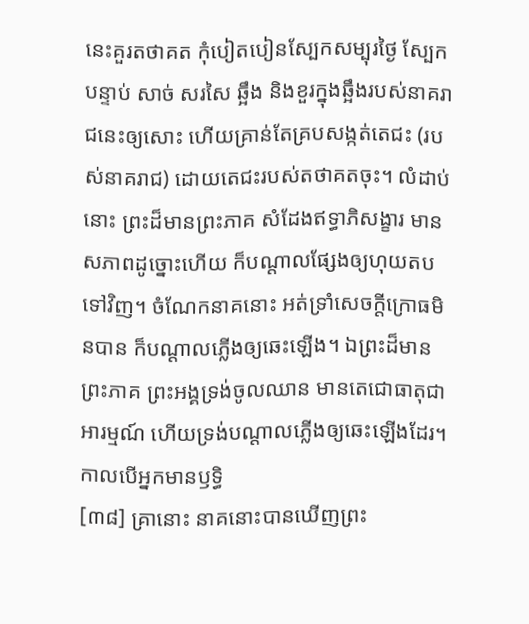នេះគួរតថាគត កុំបៀតបៀនស្បែកសម្បុរថ្ងៃ ស្បែកបន្ទាប់ សាច់ សរសៃ ឆ្អឹង និងខួរក្នុងឆ្អឹងរបស់នាគរាជនេះឲ្យសោះ ហើយគ្រាន់តែគ្របសង្កត់តេជះ (របស់នាគរាជ) ដោយតេជះរបស់តថាគតចុះ។ លំដាប់នោះ ព្រះដ៏មានព្រះភាគ សំដែងឥទ្ធាភិសង្ខារ មានសភាពដូច្នោះហើយ ក៏បណ្តាលផ្សែងឲ្យហុយតបទៅវិញ។ ចំណែកនាគនោះ អត់ទ្រាំសេចក្តីក្រោធមិនបាន ក៏បណ្តាលភ្លើងឲ្យឆេះឡើង។ ឯព្រះដ៏មានព្រះភាគ ព្រះអង្គទ្រង់ចូលឈាន មានតេជោធាតុជាអារម្មណ៍ ហើយទ្រង់បណ្តាលភ្លើងឲ្យឆេះឡើងដែរ។ កាលបើអ្នកមានឫទ្ធិ
[៣៨] គ្រានោះ នាគនោះបានឃើញព្រះ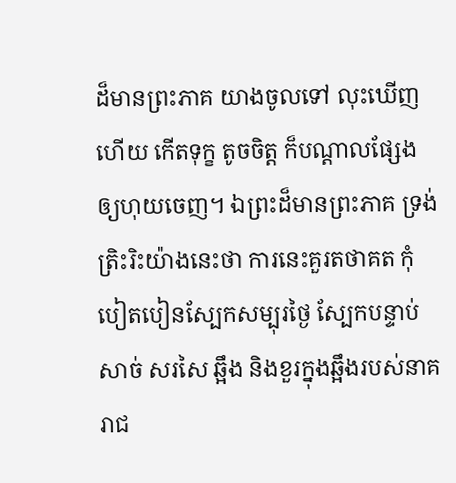ដ៏មានព្រះភាគ យាងចូលទៅ លុះឃើញហើយ កើតទុក្ខ តូចចិត្ត ក៏បណ្តាលផ្សែងឲ្យហុយចេញ។ ឯព្រះដ៏មានព្រះភាគ ទ្រង់ត្រិះរិះយ៉ាងនេះថា ការនេះគួរតថាគត កុំបៀតបៀនស្បែកសម្បុរថ្ងៃ ស្បែកបន្ទាប់ សាច់ សរសៃ ឆ្អឹង និងខួរក្នុងឆ្អឹងរបស់នាគរាជ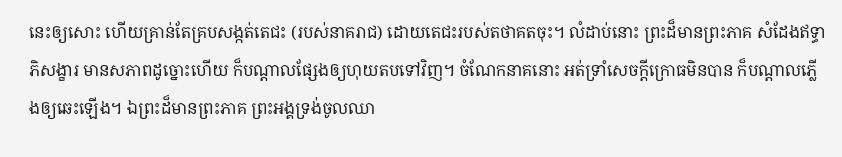នេះឲ្យសោះ ហើយគ្រាន់តែគ្របសង្កត់តេជះ (របស់នាគរាជ) ដោយតេជះរបស់តថាគតចុះ។ លំដាប់នោះ ព្រះដ៏មានព្រះភាគ សំដែងឥទ្ធាភិសង្ខារ មានសភាពដូច្នោះហើយ ក៏បណ្តាលផ្សែងឲ្យហុយតបទៅវិញ។ ចំណែកនាគនោះ អត់ទ្រាំសេចក្តីក្រោធមិនបាន ក៏បណ្តាលភ្លើងឲ្យឆេះឡើង។ ឯព្រះដ៏មានព្រះភាគ ព្រះអង្គទ្រង់ចូលឈា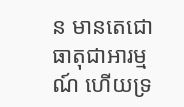ន មានតេជោធាតុជាអារម្មណ៍ ហើយទ្រ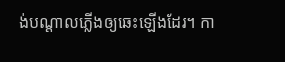ង់បណ្តាលភ្លើងឲ្យឆេះឡើងដែរ។ កា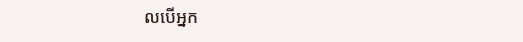លបើអ្នក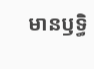មានឫទ្ធិ